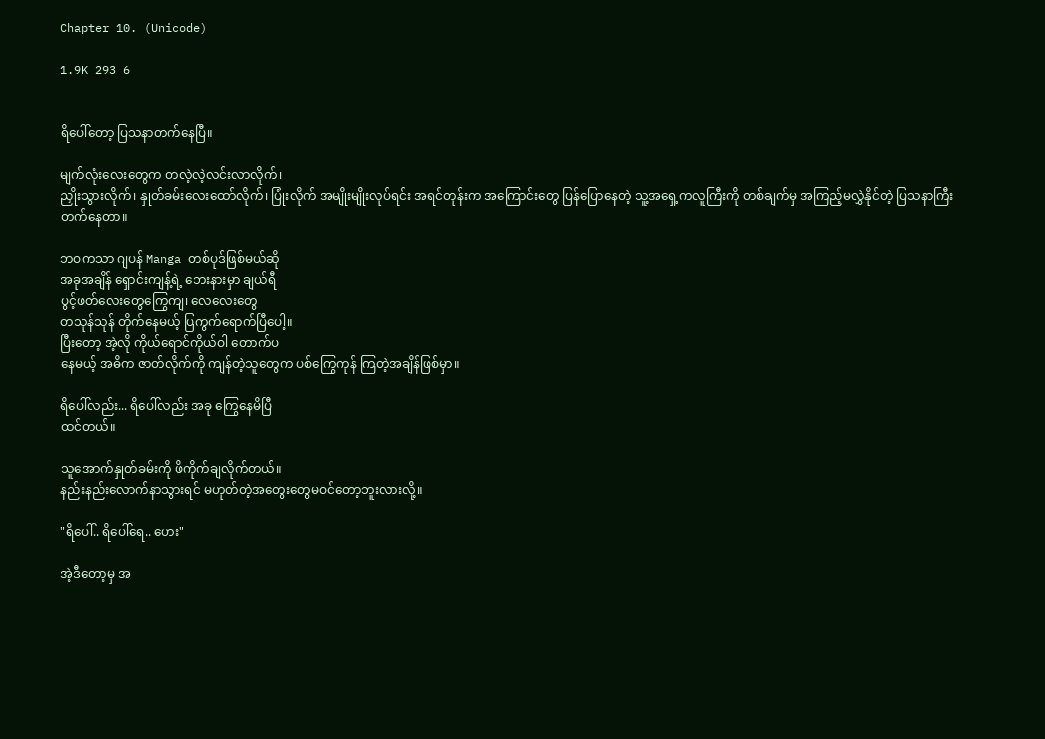Chapter 10. (Unicode)

1.9K 293 6


ရိပေါ်တော့ ပြသနာတက်နေပြီ။

မျက်လုံးလေးတွေက တလဲ့လဲ့လင်းလာလိုက်၊
ညှိုးသွားလိုက်၊ နှုတ်ခမ်းလေးထော်လိုက်၊ ပြုံးလိုက် အမျိုးမျိုးလုပ်ရင်း အရင်တုန်းက အကြောင်းတွေ ပြန်ပြောနေတဲ့ သူ့အရှေ့ကလူကြီးကို တစ်ချက်မှ အကြည့်မလွှဲနိုင်တဲ့ ပြသနာကြီးတက်နေတာ။

ဘဝကသာ ဂျပန် Manga တစ်ပုဒ်ဖြစ်မယ်ဆို
အခုအချိန် ရှောင်းကျန့်ရဲ့ ဘေးနားမှာ ချယ်ရီ
ပွင့်ဖတ်လေးတွေကြွေကျ၊ လေလေးတွေ
တသုန်သုန် တိုက်နေမယ့် ပြကွက်ရောက်ပြီပေါ့။
ပြီးတော့ အဲ့လို ကိုယ်ရောင်ကိုယ်ဝါ တောက်ပ
နေမယ့် အဓိက ဇာတ်လိုက်ကို ကျန်တဲ့သူတွေက ပစ်ကြွေကုန် ကြတဲ့အချိန်ဖြစ်မှာ။

ရိပေါ်လည်း... ရိပေါ်လည်း အခု ကြွေနေမိပြီ
ထင်တယ်။

သူအောက်နှုတ်ခမ်းကို ဖိကိုက်ချလိုက်တယ်။
နည်းနည်းလောက်နာသွားရင် မဟုတ်တဲ့အတွေးတွေမဝင်တော့ဘူးလားလို့။

"ရိပေါ်.. ရိပေါ်ရေ.. ဟေး"

အဲ့ဒီတော့မှ အ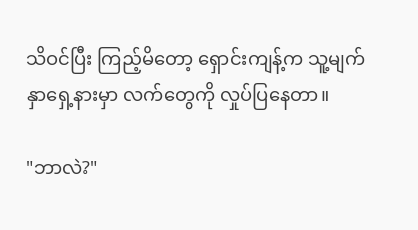သိဝင်ပြီး ကြည့်မိတော့ ရှောင်းကျန့်က သူ့မျက်နှာရှေ့နားမှာ လက်တွေကို လှုပ်ပြနေတာ။

"ဘာလဲ?"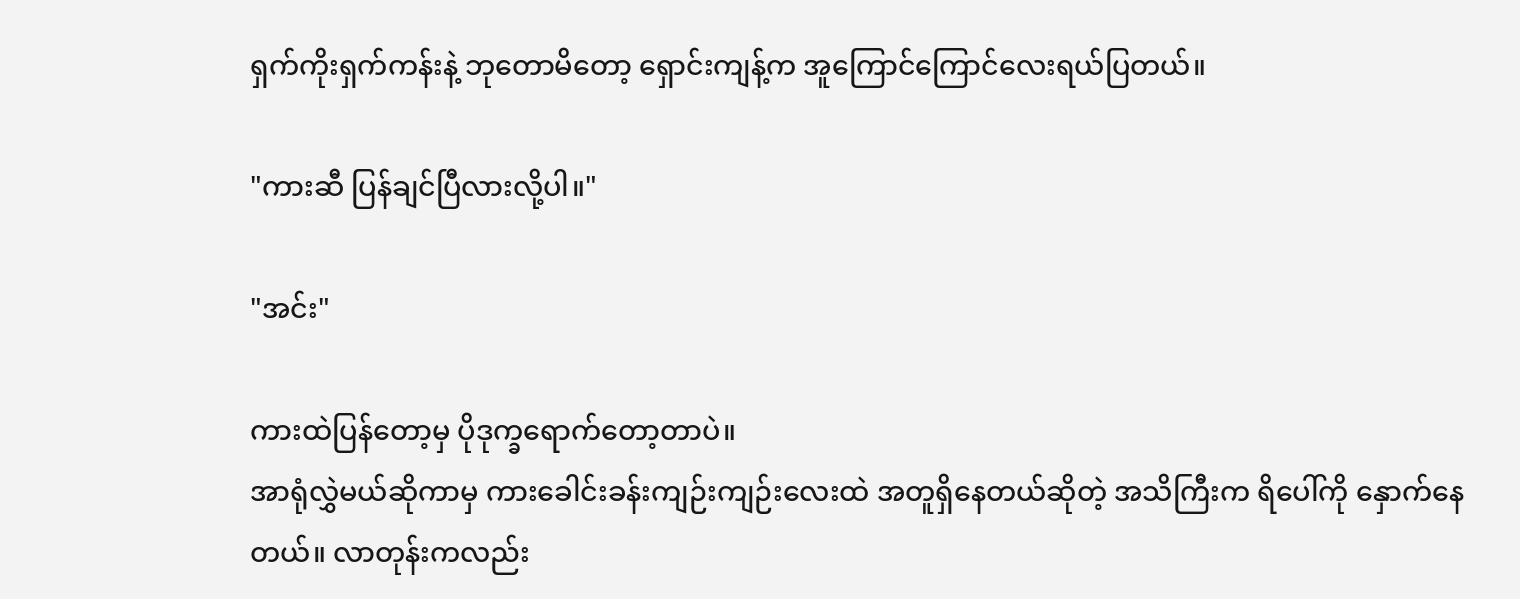ရှက်ကိုးရှက်ကန်းနဲ့ ဘုတောမိတော့ ရှောင်းကျန့်က အူကြောင်ကြောင်လေးရယ်ပြတယ်။

"ကားဆီ ပြန်ချင်ပြီလားလို့ပါ။"

"အင်း"

ကားထဲပြန်တော့မှ ပိုဒုက္ခရောက်တော့တာပဲ။
အာရုံလွှဲမယ်ဆိုကာမှ ကားခေါင်းခန်းကျဉ်းကျဉ်းလေးထဲ အတူရှိနေတယ်ဆိုတဲ့ အသိကြီးက ရိပေါ်ကို နှောက်နေတယ်။ လာတုန်းကလည်း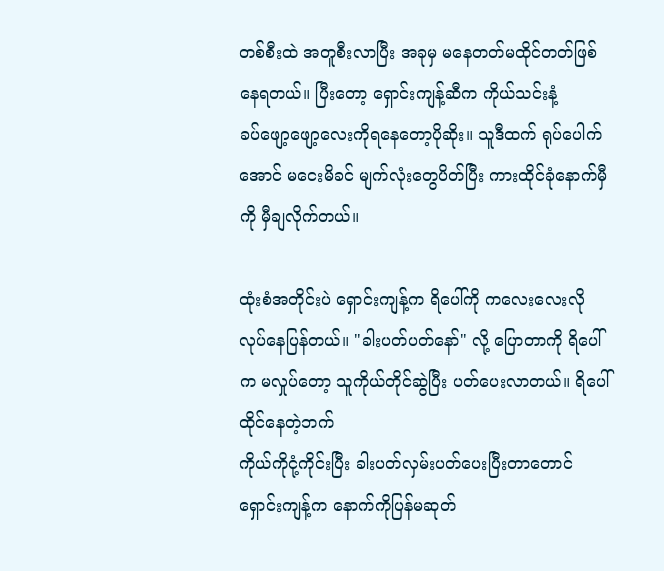တစ်စီးထဲ အတူစီးလာပြီး အခုမှ မနေတတ်မထိုင်တတ်ဖြစ်နေရတယ်။ ပြီးတော့ ရှောင်းကျန့်ဆီက ကိုယ်သင်းနံ့
ခပ်ဖျော့ဖျော့လေးကိုရနေတော့ပိုဆိုး။ သူဒီထက် ရုပ်ပေါက်အောင် မငေးမိခင် မျက်လုံးတွေပိတ်ပြီး ကားထိုင်ခုံနောက်မှီကို မှီချလိုက်တယ်။

ထုံးစံအတိုင်းပဲ ရှောင်းကျန့်က ရိပေါ်ကို ကလေးလေးလို လုပ်နေပြန်တယ်။ "ခါးပတ်ပတ်နော်" လို့ ပြောတာကို ရိပေါ်က မလှုပ်တော့ သူကိုယ်တိုင်ဆွဲပြီး ပတ်ပေးလာတယ်။ ရိပေါ်ထိုင်နေတဲ့ဘက်
ကိုယ်ကိုငုံ့ကိုင်းပြီး ခါးပတ်လှမ်းပတ်ပေးပြီးတာတောင် ရှောင်းကျန့်က နောက်ကိုပြန်မဆုတ်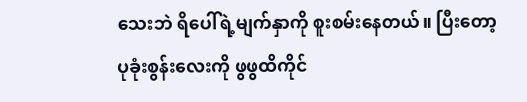သေးဘဲ ရိပေါ်ရဲ့မျက်နှာကို စူးစမ်းနေတယ်။ ပြီးတော့ ပုခုံးစွန်းလေးကို ဖွဖွထိကိုင်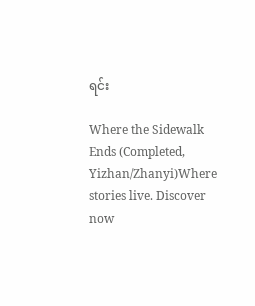ရင်း

Where the Sidewalk Ends (Completed, Yizhan/Zhanyi)Where stories live. Discover now